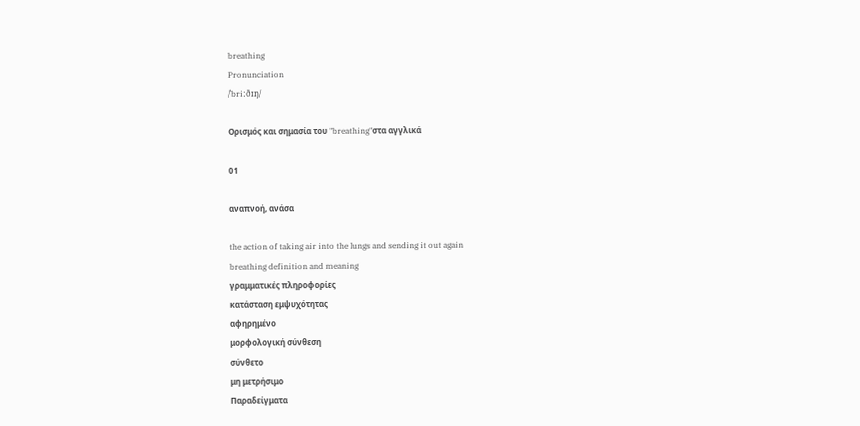breathing
Pronunciation
/ˈbriːðɪŋ/

Ορισμός και σημασία του "breathing"στα αγγλικά

01

αναπνοή, ανάσα

the action of taking air into the lungs and sending it out again
breathing definition and meaning
γραμματικές πληροφορίες
κατάσταση εμψυχότητας
αφηρημένο
μορφολογική σύνθεση
σύνθετο
μη μετρήσιμο
Παραδείγματα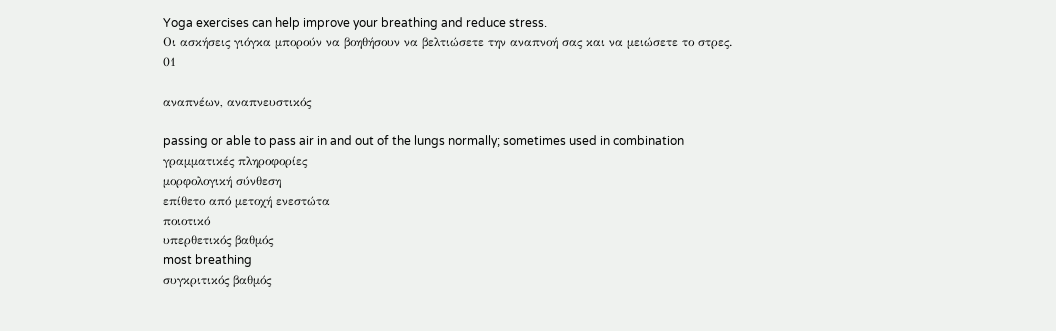Yoga exercises can help improve your breathing and reduce stress.
Οι ασκήσεις γιόγκα μπορούν να βοηθήσουν να βελτιώσετε την αναπνοή σας και να μειώσετε το στρες.
01

αναπνέων, αναπνευστικός

passing or able to pass air in and out of the lungs normally; sometimes used in combination
γραμματικές πληροφορίες
μορφολογική σύνθεση
επίθετο από μετοχή ενεστώτα
ποιοτικό
υπερθετικός βαθμός
most breathing
συγκριτικός βαθμός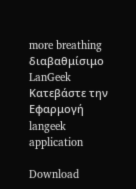more breathing
διαβαθμίσιμο
LanGeek
Κατεβάστε την Εφαρμογή
langeek application

Download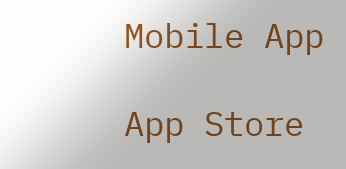Mobile App

App Store